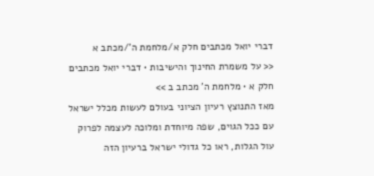דברי יואל מכתבים חלק א/מלחמת ה'/מכתב א
<< על משמרת החינוך והישיבות • דברי יואל מכתבים חלק א • מלחמת ה' מכתב ב >>
מאז התנוצץ רעיון הציוני בעולם לעשות מכלל ישראל עם ככל הגוים, שפה מיוחדת ומלוכה לעצמה לפרוק עול הגלות, ראו כל גדולי ישראל ברעיון הזה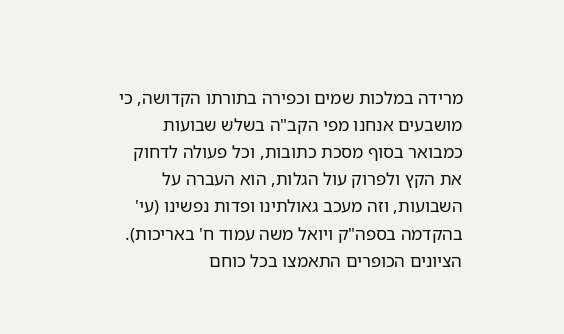מרידה במלכות שמים וכפירה בתורתו הקדושה, כי מושבעים אנחנו מפי הקב"ה בשלש שבועות כמבואר בסוף מסכת כתובות, וכל פעולה לדחוק את הקץ ולפרוק עול הגלות, הוא העברה על השבועות, וזה מעכב גאולתינו ופדות נפשינו (עי' בהקדמה בספה"ק ויואל משה עמוד ח' באריכות).
הציונים הכופרים התאמצו בכל כוחם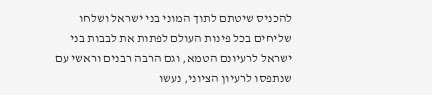להכניס שיטתם לתוך המוני בני ישראל ושלחו שליחים בכל פינות העולם לפתות את לבבות בני ישראל לרעיונם הטמא, וגם הרבה רבנים וראשי עם שנתפסו לרעיון הציוני, נעשו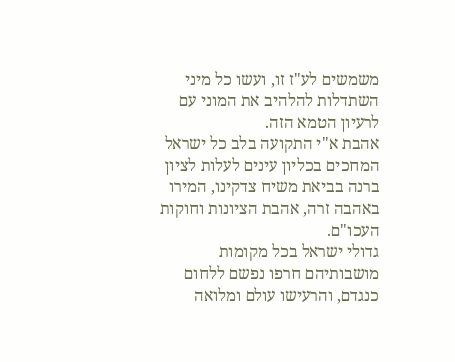משמשים לע"ז זו, ועשו כל מיני השתדלות להלהיב את המוני עם לרעיון הטמא הזה.
אהבת א"י התקועה בלב כל ישראל המחכים בכליון עינים לעלות לציון ברנה בביאת משיח צדקינו, המירו באהבה זרה, אהבת הציונות וחוקות העכו"ם.
גדולי ישראל בכל מקומות מושבותיהם חרפו נפשם ללחום כנגדם, והרעישו עולם ומלואה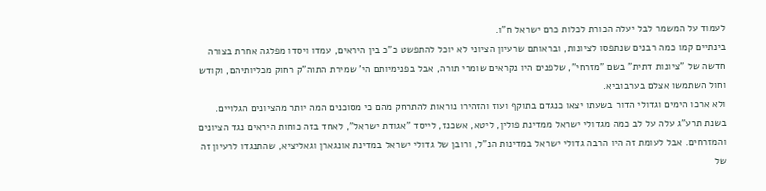לעמוד על המשמר לבל יעלה הכורת לכלות כרם ישראל ח"ו.
בינתיים קמו כמה רבנים שנתפסו לציונות, ובראותם שרעיון הציוני לא יוכל להתפשט כ"כ בין היראים, עמדו ויסדו מפלגה אחרת בצורה חדשה של "ציונות דתית" בשם "מזרחי", שלפנים היו נקראים שומרי תורה, אבל בפנימיותם הי' שמירת התוה"ק רחוק מכליותיהם, וקודש וחול השתמשו אצלם בערבוביא.
ולא ארכו הימים וגדולי הדור בשעתו יצאו כנגדם בתוקף ועוז והזהירו נוראות להתרחק מהם כי מסוכנים המה יותר מהציונים הגלויים.
בשנת תרע"ג עלה על לב כמה מגדולי ישראל ממדינת פולין, ליטא, אשכנז, לייסד "אגודת ישראל", לאחד בזה כוחות היראים נגד הציונים והמזרחים. אבל לעומת זה היו הרבה גדולי ישראל במדינות הנ"ל, ורובן של גדולי ישראל במדינת אונגארן וגאליציא, שהתנגדו לרעיון זה של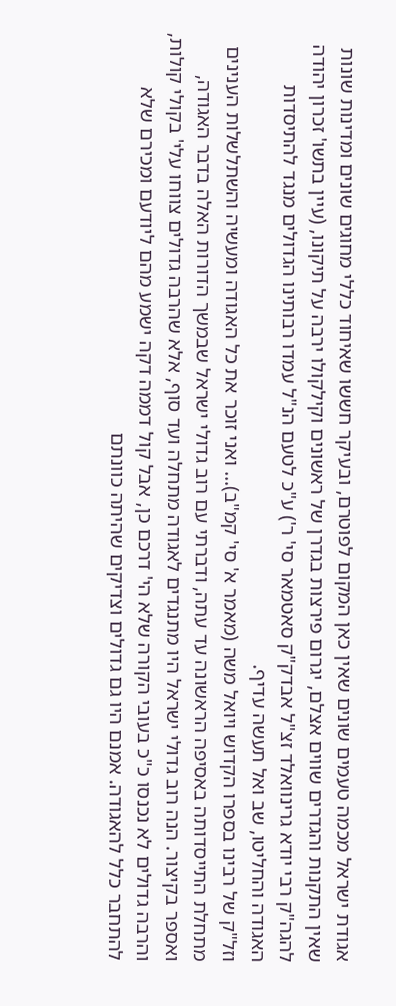אגודת ישראל מכמה טעמים שונים שאין כאן המקום לפוטרם, ובעיקר חששו שאיחוד כללי מחוגים שונים ומדינות שונות שאין התקנות והגדרים שווים אצלם, יגרום פירצות בגדרן של ראשונים וקילקולו ירבה על תיקונו, (עיין בתשו' זכרון יהודה להגה"ק רבי יודא גרינוואלד זצ"ל אבדק"ק סאטמאר סי' ר') ע"כ לטעם הנ"ל עמדו רבותינו הגדולים מנגד להתיסדות האגודה והחליטו, שב ואל תעשה עדיף.
וזל"ק של רבינו בספרו הקדוש ויואל משה (מאמר א' סי' קמ"ב)… ואני זוכר את כל האגודה ומעשיה והשתלשלות הענינים מתחלת התייסדותה באסיפה הראשונה עד עתה, ודברתי עם רוב גדולי ישראל שבמשך הדורות האלה בדבר האגודה, ואספר בקיצור. הנה רוב גדולי ישראל היו מתנגדים לאגודה מתחלה ועד סוף, אלא שהרבה גדולים צווחו עלי' בקולי קולות, והרבה גדולים לא נכנסו כ"כ בעובי הקורה שלא הי' דרכם כן, אבל קול דממה דקה ישמע מהם ליודעם ומכירם שלא להתחבר כלל להאגודה. אמנם היו גם גדולים וצדיקים שהיתה כוונתם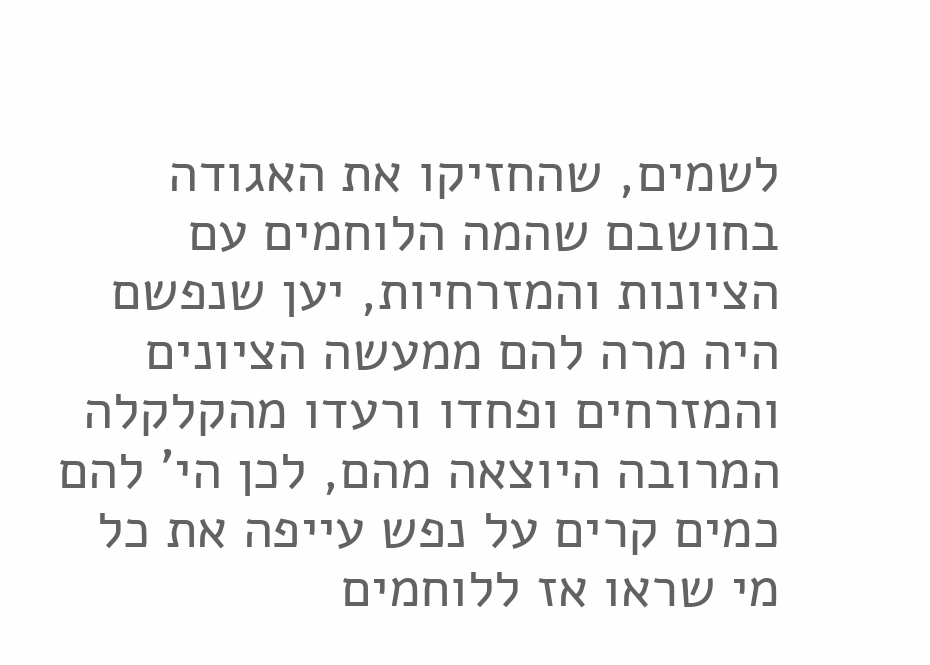לשמים, שהחזיקו את האגודה בחושבם שהמה הלוחמים עם הציונות והמזרחיות, יען שנפשם היה מרה להם ממעשה הציונים והמזרחים ופחדו ורעדו מהקלקלה המרובה היוצאה מהם, לכן הי' להם כמים קרים על נפש עייפה את כל מי שראו אז ללוחמים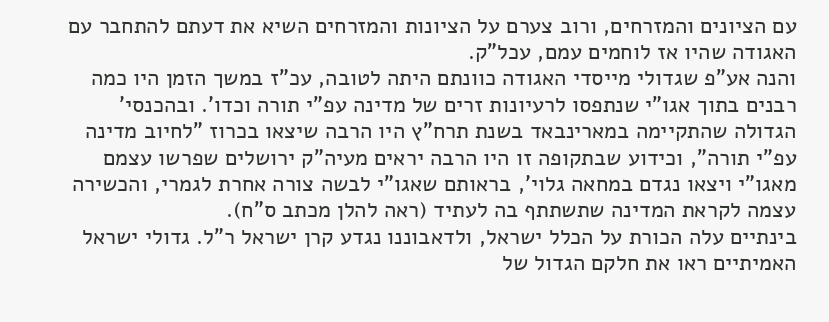עם הציונים והמזרחים, ורוב צערם על הציונות והמזרחים השיא את דעתם להתחבר עם האגודה שהיו אז לוחמים עמם, עכל"ק.
והנה אע"פ שגדולי מייסדי האגודה כוונתם היתה לטובה, עכ"ז במשך הזמן היו כמה רבנים בתוך אגו"י שנתפסו לרעיונות זרים של מדינה עפ"י תורה וכדו'. ובהכנסי' הגדולה שהתקיימה במארינבאד בשנת תרח"ץ היו הרבה שיצאו בכרוז "לחיוב מדינה עפ"י תורה", וכידוע שבתקופה זו היו הרבה יראים מעיה"ק ירושלים שפרשו עצמם מאגו"י ויצאו נגדם במחאה גלוי', בראותם שאגו"י לבשה צורה אחרת לגמרי, והכשירה עצמה לקראת המדינה שתשתתף בה לעתיד (ראה להלן מכתב ס"ח).
בינתיים עלה הכורת על הכלל ישראל, ולדאבוננו נגדע קרן ישראל ר"ל. גדולי ישראל האמיתיים ראו את חלקם הגדול של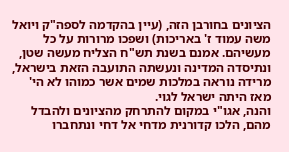הציונים בחורבן הזה, (עיין בהקדמה לספה"ק ויואל משה עמוד ז' באריכות) ושפכו מרורות על כל מעשיהם. אמנם בשנת תש"ח הצליח מעשה שטן, ונתיסדה המדינה ונעשתה התועבה הזאת בישראל, מרידה נוראה במלכות שמים אשר כמוהו לא הי' מאז היתה ישראל לגוי.
והנה, אגו"י במקום להתרחק מהציונים ולהבדל מהם, הלכו קדורנית מדחי אל דחי ונתחברו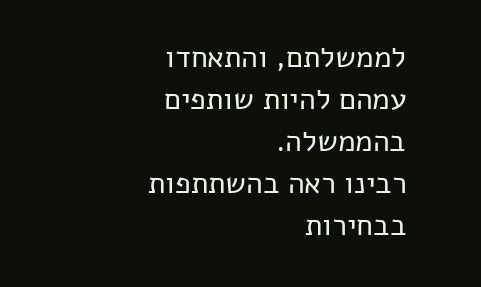לממשלתם, והתאחדו עמהם להיות שותפים בהממשלה.
רבינו ראה בהשתתפות בבחירות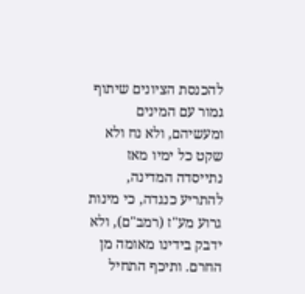להכנסת הציונים שיתוף גמור עם המינים ומעשיהם, ולא נח ולא שקט כל ימיו מאז נתייסדה המדינה, להתריע כנגדה, כי מינות גרוע מע"ז (רמב"ם), ולא ידבק בידינו מאומה מן החרם. ותיכף התחיל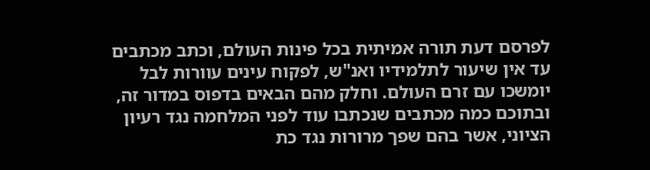לפרסם דעת תורה אמיתית בכל פינות העולם, וכתב מכתבים עד אין שיעור לתלמידיו ואנ"ש, לפקוח עינים עוורות לבל יומשכו עם זרם העולם. וחלק מהם הבאים בדפוס במדור זה, ובתוכם כמה מכתבים שנכתבו עוד לפני המלחמה נגד רעיון הציוני, אשר בהם שפך מרורות נגד כת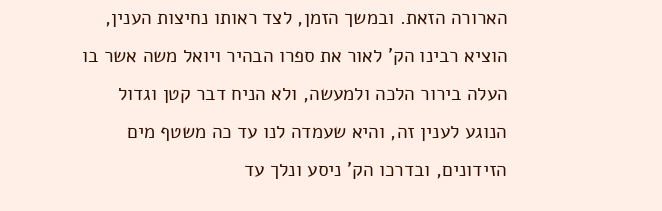הארורה הזאת. ובמשך הזמן, לצד ראותו נחיצות הענין, הוציא רבינו הק' לאור את ספרו הבהיר ויואל משה אשר בו העלה בירור הלכה ולמעשה, ולא הניח דבר קטן וגדול הנוגע לענין זה, והיא שעמדה לנו עד כה משטף מים הזידונים, ובדרכו הק' ניסע ונלך עד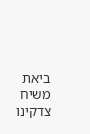ביאת משיח צדקינו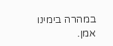במהרה בימינו אמן.